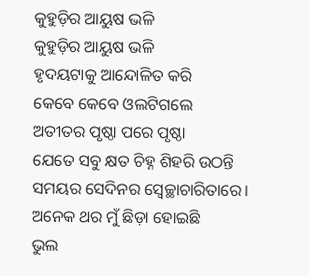କୁହୁଡ଼ିର ଆୟୁଷ ଭଳି
କୁହୁଡ଼ିର ଆୟୁଷ ଭଳି
ହୃଦୟଟାକୁ ଆନ୍ଦୋଳିତ କରି
କେବେ କେବେ ଓଲଟିଗଲେ
ଅତୀତର ପୃଷ୍ଠା ପରେ ପୃଷ୍ଠା
ଯେତେ ସବୁ କ୍ଷତ ଚିହ୍ନ ଶିହରି ଉଠନ୍ତି
ସମୟର ସେଦିନର ସ୍ବେଚ୍ଛାଚାରିତାରେ।
ଅନେକ ଥର ମୁଁ ଛିଡ଼ା ହୋଇଛି
ଭୁଲ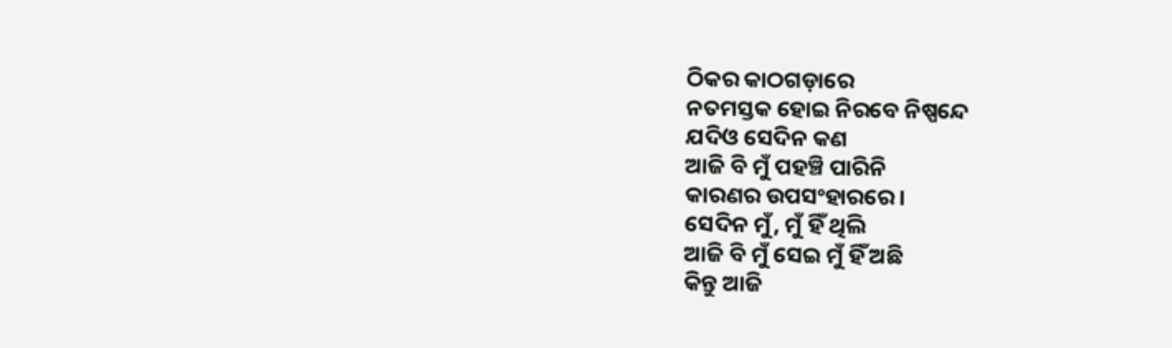ଠିକର କାଠଗଡ଼ାରେ
ନତମସ୍ତକ ହୋଇ ନିରବେ ନିଷ୍ପନ୍ଦେ
ଯଦିଓ ସେଦିନ କଣ
ଆଜି ବି ମୁଁ ପହଞ୍ଚି ପାରିନି
କାରଣର ଉପସଂହାରରେ।
ସେଦିନ ମୁଁ, ମୁଁ ହିଁ ଥିଲି
ଆଜି ବି ମୁଁ ସେଇ ମୁଁ ହିଁ ଅଛି
କିନ୍ତୁ ଆଜି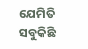ଯେମିତି ସବୁକିଛି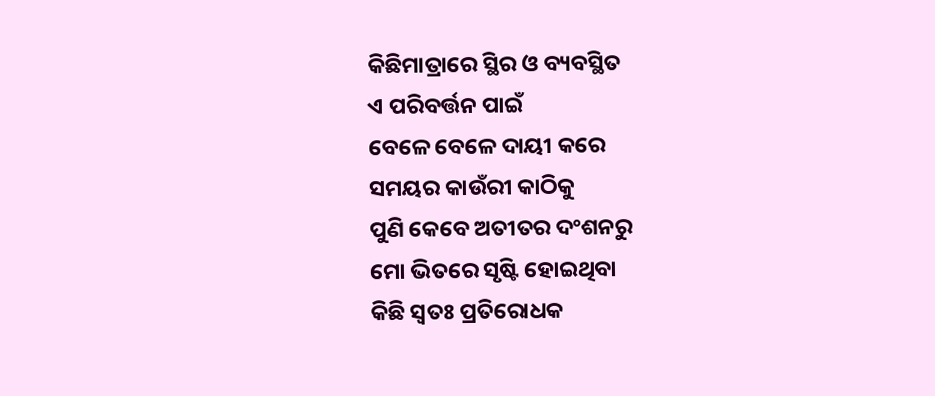କିଛିମାତ୍ରାରେ ସ୍ଥିର ଓ ବ୍ୟବସ୍ଥିତ
ଏ ପରିବର୍ତ୍ତନ ପାଇଁ
ବେଳେ ବେଳେ ଦାୟୀ କରେ
ସମୟର କାଉଁରୀ କାଠିକୁ
ପୁଣି କେବେ ଅତୀତର ଦଂଶନରୁ
ମୋ ଭିତରେ ସୃଷ୍ଟି ହୋଇଥିବା
କିଛି ସ୍ୱତଃ ପ୍ରତିରୋଧକ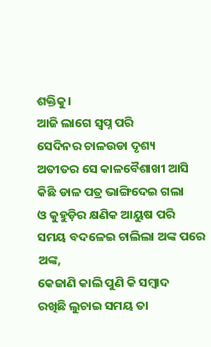ଶକ୍ତିକୁ।
ଆଜି ଲାଗେ ସ୍ବପ୍ନ ପରି
ସେଦିନର ଚାଳଉଡା ଦୃଶ୍ୟ
ଅତୀତର ସେ କାଳବୈଶାଖୀ ଆସି
କିଛି ଡାଳ ପତ୍ର ଭାଙ୍ଗିଦେଇ ଗଲା
ଓ କୁହୁଡ଼ିର କ୍ଷଣିକ ଆୟୁଷ ପରି
ସମୟ ବଦଳେଇ ଚାଲିଲା ଅଙ୍କ ପରେ ଅଙ୍କ,
କେଜାଣି କାଲି ପୁଣି କି ସମ୍ବାଦ
ରଖିଛି ଲୁଚାଇ ସମୟ ତା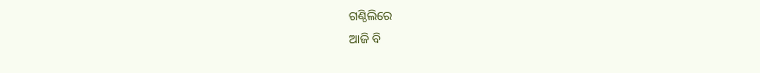ଗଣ୍ଠିଲିରେ
ଆଜି ବି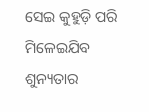ସେଇ କୁହୁଡ଼ି ପରି ମିଳେଇଯିବ
ଶୁନ୍ୟତାର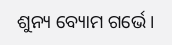ଶୁନ୍ୟ ବ୍ୟୋମ ଗର୍ଭେ।